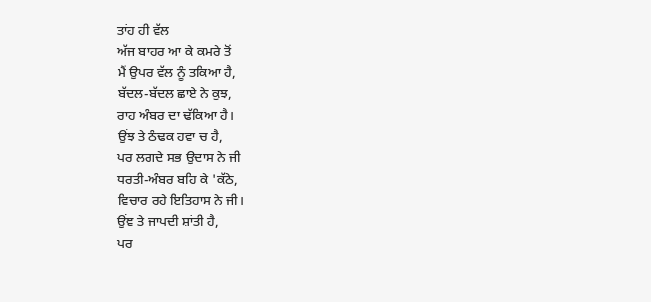ਤਾਂਹ ਹੀ ਵੱਲ
ਅੱਜ ਬਾਹਰ ਆ ਕੇ ਕਮਰੇ ਤੋਂ
ਮੈਂ ਉਪਰ ਵੱਲ ਨੂੰ ਤਕਿਆ ਹੈ,
ਬੱਦਲ-ਬੱਦਲ ਛਾਏ ਨੇ ਕੁਝ,
ਰਾਹ ਅੰਬਰ ਦਾ ਢੱਕਿਆ ਹੈ।
ਉਂਝ ਤੇ ਠੰਢਕ ਹਵਾ ਚ ਹੈ,
ਪਰ ਲਗਦੇ ਸਭ ਉਦਾਸ ਨੇ ਜੀ
ਧਰਤੀ-ਅੰਬਰ ਬਹਿ ਕੇ 'ਕੱਠੇ,
ਵਿਚਾਰ ਰਹੇ ਇਤਿਹਾਸ ਨੇ ਜੀ।
ਉਂਞ ਤੇ ਜਾਪਦੀ ਸ਼ਾਂਤੀ ਹੈ,
ਪਰ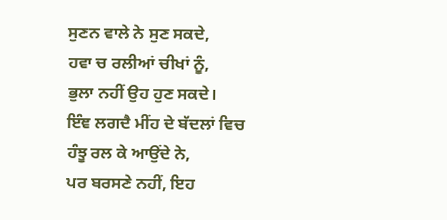ਸੁਣਨ ਵਾਲੇ ਨੇ ਸੁਣ ਸਕਦੇ,
ਹਵਾ ਚ ਰਲੀਆਂ ਚੀਖਾਂ ਨੂੰ,
ਭੁਲਾ ਨਹੀਂ ਉਹ ਹੁਣ ਸਕਦੇ।
ਇੰਞ ਲਗਦੈ ਮੀਂਹ ਦੇ ਬੱਦਲਾਂ ਵਿਚ
ਹੰਝੂ ਰਲ ਕੇ ਆਉਂਦੇ ਨੇ,
ਪਰ ਬਰਸਣੇ ਨਹੀਂ, ਇਹ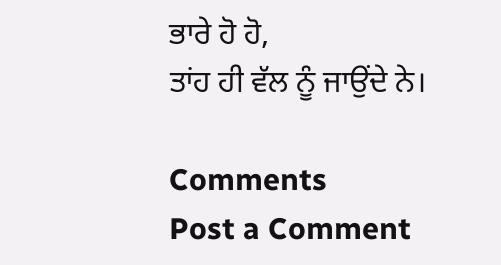ਭਾਰੇ ਹੋ ਹੋ,
ਤਾਂਹ ਹੀ ਵੱਲ ਨੂੰ ਜਾਉਂਦੇ ਨੇ।

Comments
Post a Comment